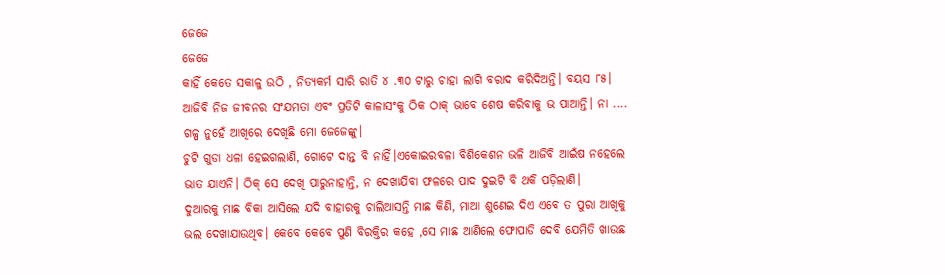ଜେଜେ
ଜେଜେ
କାହିଁ କେତେ ସକାଳୁ ଉଠି , ନିତ୍ୟକର୍ମ ସାରି ରାତି ୪ .୩୦ ଟାରୁ ଚାହା ଲାଗି ବରାଦ କରିଦିଅନ୍ତି। ବୟସ ୮୫। ଆଜିବି ନିଜ ଜୀବନର ସଂଯମତା ଏବଂ ପ୍ରତିଟି କାଳାସଂକୁ ଠିକ ଠାକ୍ ଭାବେ ଶେଷ କରିବାକୁ ଭ ପାଆନ୍ତି। ନା .... ଗଳ୍ପ ନୁହେଁ ଆଖିରେ ଦେଖିଛି ମୋ ଜେଜେଙ୍କୁ।
ଚୁଟି ଗୁଡା ଧଳା ହେଇଗଲାଣି, ଗୋଟେ ଦାନ୍ତ ବି ନାହିଁ।ଏକୋଇରବଳା ବିଶିକେଶନ ଭଳି ଆଜିବି ଆଇଁଷ ନହେଲେ ଭାତ ଯାଏନି। ଠିକ୍ ସେ ଦେଖି ପାରୁନାହାନ୍ତି, ନ ଦେଖାଯିବା ଫଳରେ ପାଦ ଦୁଇଟି ବି ଥକି ପଡ଼ିଲାଣି।
ଦୁଆରକୁ ମାଛ ବିକା ଆସିଲେ ଯଦି ବାହାରକୁ ଚାଲିଆସନ୍ତି ମାଛ କିଣି, ମାଆ ଶୁଣେଇ ଦିଏ ଏବେ ତ ପୁରା ଆଖିକୁ ଭଲ ଦେଖାଯାଉଥିବ। କେବେ କେବେ ପୁଣି ବିରକ୍ତିର କହେ ,ସେ ମାଛ ଆଣିଲେ ଫୋପାଡି ଦେବି ଯେମିତି ଖାଉଛ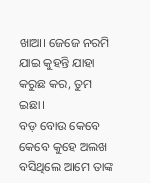ଖାଆ। ଜେଜେ ନରମି ଯାଇ କୁହନ୍ତି ଯାହା କରୁଛ କର, ତୁମ ଇଛା।
ବଡ଼ ବୋଉ କେବେ କେବେ କୁହେ ଅଲଖ ବସିଥିଲେ ଆମେ ତାଙ୍କ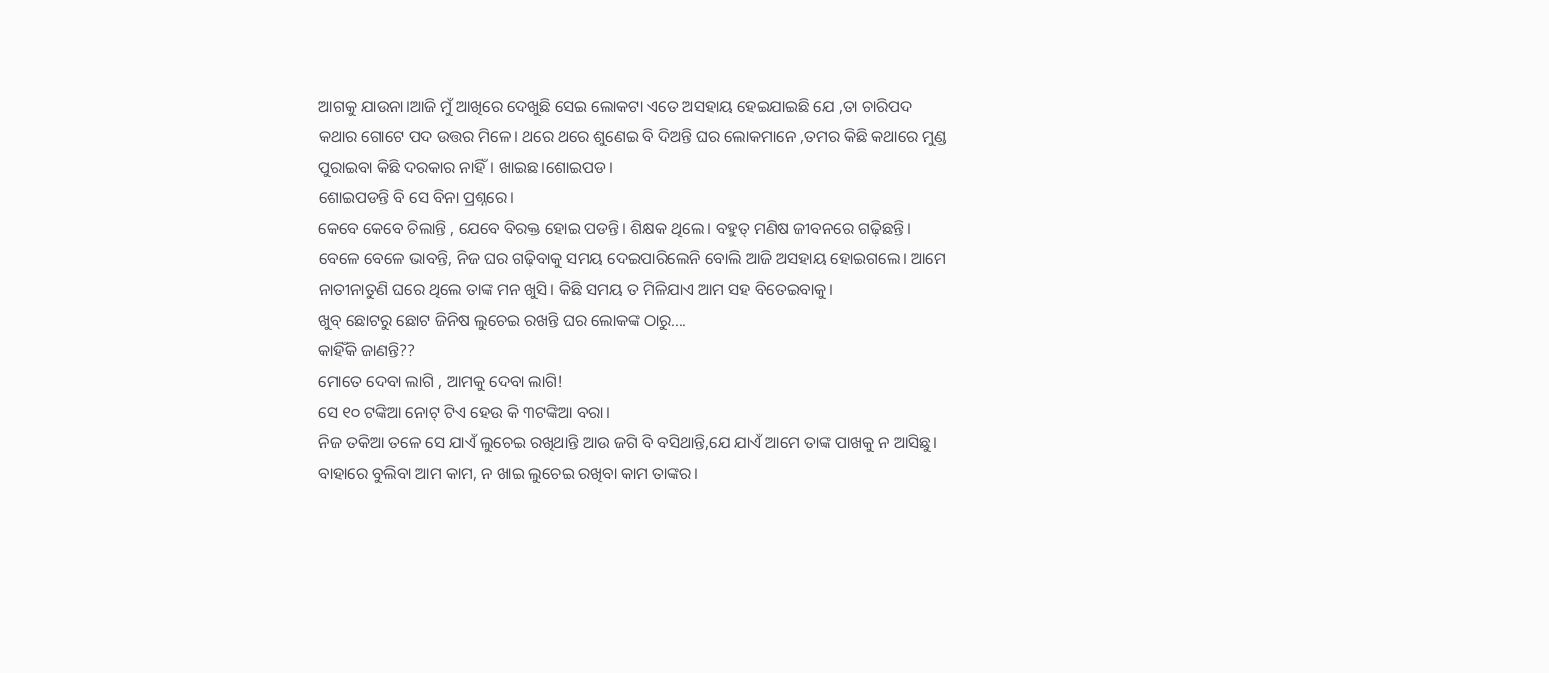ଆଗକୁ ଯାଉନା।ଆଜି ମୁଁ ଆଖିରେ ଦେଖୁଛି ସେଇ ଲୋକଟା ଏତେ ଅସହାୟ ହେଇଯାଇଛି ଯେ ,ତା ଚାରିପଦ କଥାର ଗୋଟେ ପଦ ଉତ୍ତର ମିଳେ। ଥରେ ଥରେ ଶୁଣେଇ ବି ଦିଅନ୍ତି ଘର ଲୋକମାନେ ,ତମର କିଛି କଥାରେ ମୁଣ୍ଡ ପୁରାଇବା କିଛି ଦରକାର ନାହିଁ। ଖାଇଛ।ଶୋଇପଡ।
ଶୋଇପଡନ୍ତି ବି ସେ ବିନା ପ୍ରଶ୍ନରେ।
କେବେ କେବେ ଚିଲାନ୍ତି , ଯେବେ ବିରକ୍ତ ହୋଇ ପଡନ୍ତି। ଶିକ୍ଷକ ଥିଲେ। ବହୁତ୍ ମଣିଷ ଜୀବନରେ ଗଢ଼ିଛନ୍ତି। ବେଳେ ବେଳେ ଭାବନ୍ତି, ନିଜ ଘର ଗଢ଼ିବାକୁ ସମୟ ଦେଇପାରିଲେନି ବୋଲି ଆଜି ଅସହାୟ ହୋଇଗଲେ। ଆମେ ନାତୀନାତୁଣି ଘରେ ଥିଲେ ତାଙ୍କ ମନ ଖୁସି। କିଛି ସମୟ ତ ମିଳିଯାଏ ଆମ ସହ ବିତେଇବାକୁ।
ଖୁବ୍ ଛୋଟରୁ ଛୋଟ ଜିନିଷ ଲୁଚେଇ ରଖନ୍ତି ଘର ଲୋକଙ୍କ ଠାରୁ....
କାହିଁକି ଜାଣନ୍ତି??
ମୋତେ ଦେବା ଲାଗି , ଆମକୁ ଦେବା ଲାଗି!
ସେ ୧୦ ଟଙ୍କିଆ ନୋଟ୍ ଟିଏ ହେଉ କି ୩ଟଙ୍କିଆ ବରା।
ନିଜ ତକିଆ ତଳେ ସେ ଯାଏଁ ଲୁଚେଇ ରଖିଥାନ୍ତି ଆଉ ଜଗି ବି ବସିଥାନ୍ତି,ଯେ ଯାଏଁ ଆମେ ତାଙ୍କ ପାଖକୁ ନ ଆସିଛୁ। ବାହାରେ ବୁଲିବା ଆମ କାମ, ନ ଖାଇ ଲୁଚେଇ ରଖିବା କାମ ତାଙ୍କର।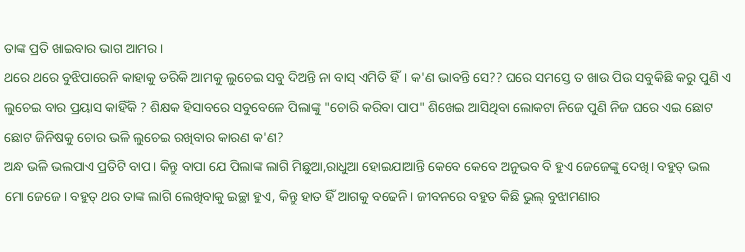ତାଙ୍କ ପ୍ରତି ଖାଇବାର ଭାଗ ଆମର।
ଥରେ ଥରେ ବୁଝିପାରେନି କାହାକୁ ଡରିକି ଆମକୁ ଲୁଚେଇ ସବୁ ଦିଅନ୍ତି ନା ବାସ୍ ଏମିତି ହିଁ। କ'ଣ ଭାବନ୍ତି ସେ?? ଘରେ ସମସ୍ତେ ତ ଖାଉ ପିଉ ସବୁକିଛି କରୁ ପୁଣି ଏ ଲୁଚେଇ ବାର ପ୍ରୟାସ କାହିଁକି ? ଶିକ୍ଷକ ହିସାବରେ ସବୁବେଳେ ପିଲାଙ୍କୁ "ଚୋରି କରିବା ପାପ" ଶିଖେଇ ଆସିଥିବା ଲୋକଟା ନିଜେ ପୁଣି ନିଜ ଘରେ ଏଇ ଛୋଟ ଛୋଟ ଜିନିଷକୁ ଚୋର ଭଳି ଲୁଚେଇ ରଖିବାର କାରଣ କ'ଣ?
ଅନ୍ଧ ଭଳି ଭଲପାଏ ପ୍ରତିଟି ବାପ। କିନ୍ତୁ ବାପା ଯେ ପିଲାଙ୍କ ଲାଗି ମିଛୁଆ,ରାଧୁଆ ହୋଇଯାଆନ୍ତି କେବେ କେବେ ଅନୁଭବ ବି ହୁଏ ଜେଜେଙ୍କୁ ଦେଖି। ବହୁତ୍ ଭଲ ମୋ ଜେଜେ। ବହୁତ୍ ଥର ତାଙ୍କ ଲାଗି ଲେଖିବାକୁ ଇଚ୍ଛା ହୁଏ, କିନ୍ତୁ ହାତ ହିଁ ଆଗକୁ ବଢେନି। ଜୀବନରେ ବହୁତ କିଛି ଭୁଲ୍ ବୁଝାମଣାର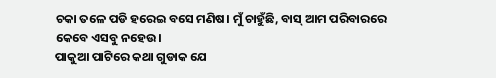ଚକା ତଳେ ପଡି ହରେଇ ବସେ ମଣିଷ। ମୁଁ ଚାହୁଁଛି, ବାସ୍ ଆମ ପରିବାରରେ କେବେ ଏସବୁ ନହେଉ।
ପାକୁଆ ପାଟିରେ କଥା ଗୁଡାକ ଯେ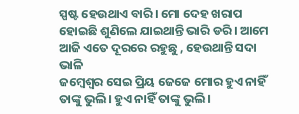ସ୍ପଷ୍ଟ ହେଉଥାଏ ବାରି। ମୋ ଦେହ ଖରାପ ହୋଇଛି ଶୁଣିଲେ ଯାଇଥାନ୍ତି ଭାରି ଡରି। ଆମେ ଆଜି ଏତେ ଦୂରରେ ରହୁଛୁ , ହେଉଥାନ୍ତି ସଦା ଭାଳି
ଜମ୍ବେଶ୍ଵର ସେଇ ପ୍ରିୟ ଜେଜେ ମୋର ହୁଏ ନାହିଁ ତାଙ୍କୁ ଭୁଲି। ହୁଏ ନାହିଁ ତାଙ୍କୁ ଭୁଲି।